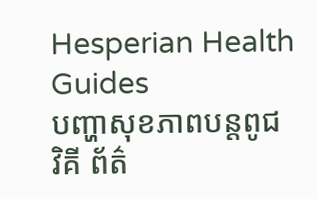Hesperian Health Guides
បញ្ហាសុខភាពបន្តពូជ
វិគី ព័ត៌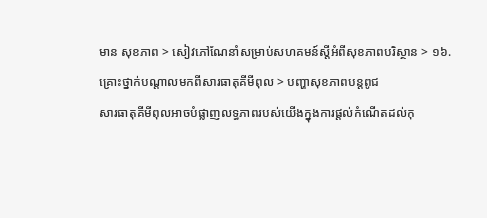មាន សុខភាព > សៀវភៅណែនាំសម្រាប់សហគមន៍ស្តីអំពីសុខភាពបរិស្ថាន > ១៦. គ្រោះថ្នាក់បណ្តាលមកពីសារធាតុគីមីពុល > បញ្ហាសុខភាពបន្តពូជ
សារធាតុគីមីពុលអាចបំផ្លាញលទ្ធភាពរបស់យើងក្នុងការផ្តល់កំណើតដល់កុ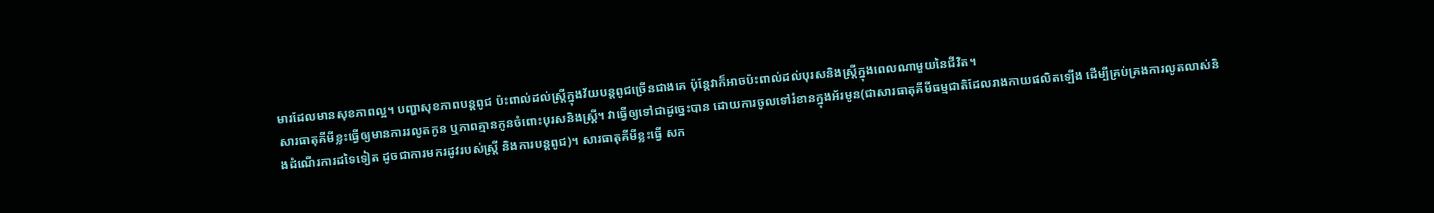មារដែលមានសុខភាពល្អ។ បញ្ហាសុខភាពបន្តពូជ ប៉ះពាល់ដល់ស្ត្រីក្នុងវ័យបន្តពូជច្រើនជាងគេ ប៉ុន្តែវាក៏អាចប៉ះពាល់ដល់បុរសនិងស្ត្រីក្នុងពេលណាមួយនៃជីវិត។
សារធាតុគីមីខ្លះធ្វើឲ្យមានការរលូតកូន ឬភាពគ្មានកូនចំពោះបុរសនិងស្ត្រី។ វាធ្វើឲ្យទៅជាដូច្នេះបាន ដោយការចូលទៅរំខានក្នុងអ័រមូន(ជាសារធាតុគីមីធម្មជាតិដែលរាងកាយផលិតឡើង ដើម្បីគ្រប់គ្រងការលូតលាស់និងដំណើរការដទៃទៀត ដូចជាការមករដូវរបស់ស្ត្រី និងការបន្តពូជ)។ សារធាតុគីមីខ្លះធ្វើ សក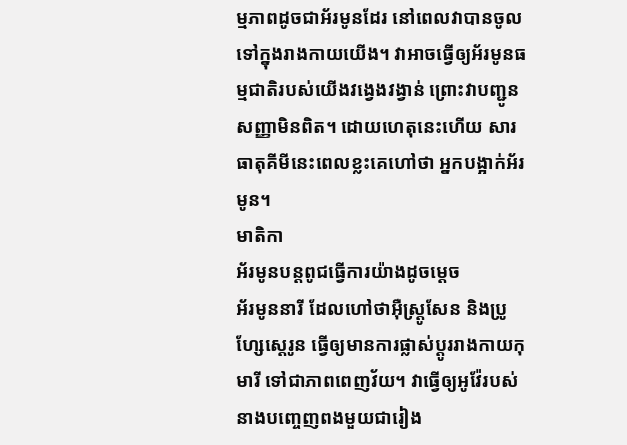ម្មភាពដូចជាអ័រមូនដែរ នៅពេលវាបានចូលទៅក្នុងរាងកាយយើង។ វាអាចធ្វើឲ្យអ័រមូនធម្មជាតិរបស់យើងវង្វេងវង្វាន់ ព្រោះវាបញ្ជូនសញ្ញាមិនពិត។ ដោយហេតុនេះហើយ សារធាតុគីមីនេះពេលខ្លះគេហៅថា អ្នកបង្អាក់អ័រមូន។
មាតិកា
អ័រមូនបន្តពូជធ្វើការយ៉ាងដូចម្តេច
អ័រមូននារី ដែលហៅថាអ៊ឺស្ត្រូសែន និងប្រូហ្សែស្តេរូន ធ្វើឲ្យមានការផ្លាស់ប្តូររាងកាយកុមារី ទៅជាភាពពេញវ័យ។ វាធ្វើឲ្យអូវ៉ែរបស់នាងបញ្ចេញពងមួយជារៀង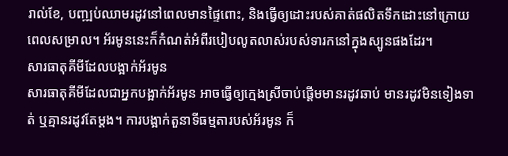រាល់ខែ, បញ្ឍប់ឈាមរដូវនៅពេលមានផ្ទៃពោះ, និងធ្វើឲ្យដោះរបស់គាត់ផលិតទឹកដោះនៅក្រោយពេលសម្រាល។ អ័រមូននេះក៏កំណត់អំពីរបៀបលូតលាស់របស់ទារកនៅក្នុងស្បូនផងដែរ។
សារធាតុគីមីដែលបង្អាក់អ័រមូន
សារធាតុគីមីដែលជាអ្នកបង្អាក់អ័រមូន អាចធ្វើឲ្យក្មេងស្រីចាប់ផ្តើមមានរដូវឆាប់ មានរដូវមិនទៀងទាត់ ឬគ្មានរដូវតែម្តង។ ការបង្អាក់តួនាទីធម្មតារបស់អ័រមូន ក៏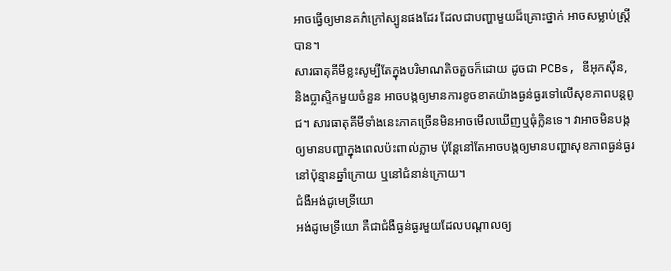អាចធ្វើឲ្យមានគភ៌ក្រៅស្បូនផងដែរ ដែលជាបញ្ហាមួយដ៏គ្រោះថ្នាក់ អាចសម្លាប់ស្ត្រីបាន។
សារធាតុគីមីខ្លះសូម្បីតែក្នុងបរិមាណតិចតួចក៏ដោយ ដូចជា PCBs, ឌីអុកស៊ីន, និងប្លាស្ទិកមួយចំនួន អាចបង្កឲ្យមានការខូចខាតយ៉ាងធ្ងន់ធ្ងរទៅលើសុខភាពបន្តពូជ។ សារធាតុគីមីទាំងនេះភាគច្រើនមិនអាចមើលឃើញឬធុំក្លិនទេ។ វាអាចមិនបង្កឲ្យមានបញ្ហាក្នុងពេលប៉ះពាល់ភ្លាម ប៉ុន្តែនៅតែអាចបង្កឲ្យមានបញ្ហាសុខភាពធ្ងន់ធ្ងរនៅប៉ុន្មានឆ្នាំក្រោយ ឬនៅជំនាន់ក្រោយ។
ជំងឺអង់ដូមេទ្រីយោ
អង់ដូមេទ្រីយោ គឺជាជំងឺធ្ងន់ធ្ងរមួយដែលបណ្តាលឲ្យ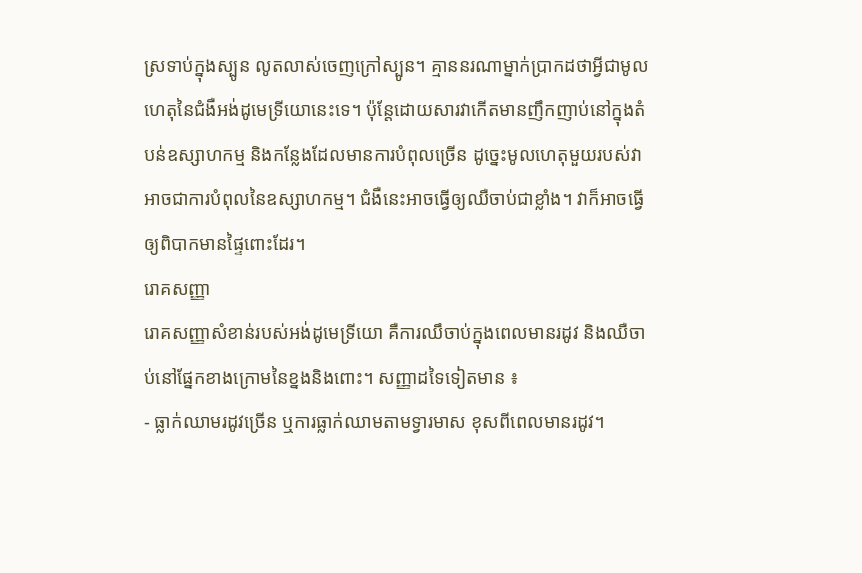ស្រទាប់ក្នុងស្បូន លូតលាស់ចេញក្រៅស្បូន។ គ្មាននរណាម្នាក់ប្រាកដថាអ្វីជាមូលហេតុនៃជំងឺអង់ដូមេទ្រីយោនេះទេ។ ប៉ុន្តែដោយសារវាកើតមានញឹកញាប់នៅក្នុងតំបន់ឧស្សាហកម្ម និងកន្លែងដែលមានការបំពុលច្រើន ដូច្នេះមូលហេតុមួយរបស់វាអាចជាការបំពុលនៃឧស្សាហកម្ម។ ជំងឺនេះអាចធ្វើឲ្យឈឺចាប់ជាខ្លាំង។ វាក៏អាចធ្វើឲ្យពិបាកមានផ្ទៃពោះដែរ។
រោគសញ្ញា
រោគសញ្ញាសំខាន់របស់អង់ដូមេទ្រីយោ គឺការឈឹចាប់ក្នុងពេលមានរដូវ និងឈឺចាប់នៅផ្នែកខាងក្រោមនៃខ្នងនិងពោះ។ សញ្ញាដទៃទៀតមាន ៖
- ធ្លាក់ឈាមរដូវច្រើន ឬការធ្លាក់ឈាមតាមទ្វារមាស ខុសពីពេលមានរដូវ។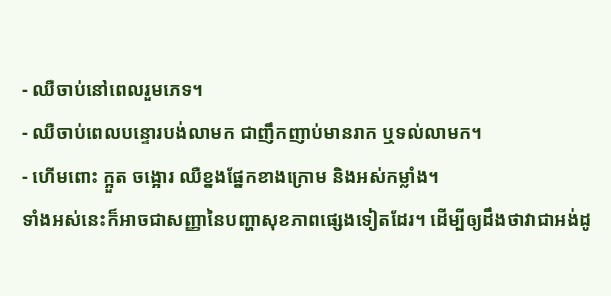- ឈឺចាប់នៅពេលរួមភេទ។
- ឈឺចាប់ពេលបន្ទោរបង់លាមក ជាញឹកញាប់មានរាក ឬទល់លាមក។
- ហើមពោះ ក្អួត ចង្អោរ ឈឺខ្នងផ្នែកខាងក្រោម និងអស់កម្លាំង។
ទាំងអស់នេះក៏អាចជាសញ្ញានៃបញ្ហាសុខភាពផ្សេងទៀតដែរ។ ដើម្បីឲ្យដឹងថាវាជាអង់ដូ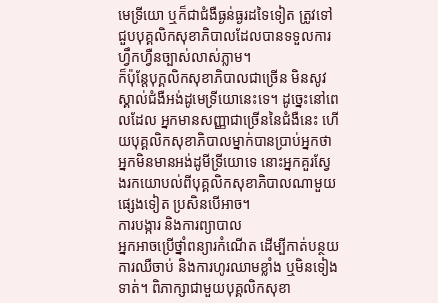មេទ្រីយោ ឬក៏ជាជំងឺធ្ងន់ធ្ងរដទៃទៀត ត្រូវទៅជួបបុគ្គលិកសុខាភិបាលដែលបានទទួលការហ្វឹកហ្វឺនច្បាស់លាស់ភ្លាម។
ក៏ប៉ុន្តែបុក្គលិកសុខាភិបាលជាច្រើន មិនសូវស្គាល់ជំងឺអង់ដូមេទ្រីយោនេះទេ។ ដូច្នេះនៅពេលដែល អ្នកមានសញ្ញាជាច្រើននៃជំងឺនេះ ហើយបុគ្គលិកសុខាភិបាលម្នាក់បានប្រាប់អ្នកថាអ្នកមិនមានអង់ដូមីទ្រីយោទេ នោះអ្នកគួរស្វែងរកយោបល់ពីបុគ្គលិកសុខាភិបាលណាមួយផ្សេងទៀត ប្រសិនបើអាច។
ការបង្ការ និងការព្យាបាល
អ្នកអាចប្រើថ្នាំពន្យារកំណើត ដើម្បីកាត់បន្ថយការឈឺចាប់ និងការហូរឈាមខ្លាំង ឬមិនទៀងទាត់។ ពិភាក្សាជាមួយបុគ្គលិកសុខា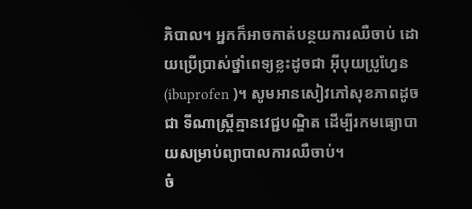ភិបាល។ អ្នកក៏អាចកាត់បន្ថយការឈឺចាប់ ដោយប្រើប្រាស់ថ្នាំពេទ្យខ្លះដូចជា អ៊ីបុយប្រូហ្វែន(ibuprofen )។ សូមអានសៀវភៅសុខភាពដូចជា ទីណាស្ត្រីគ្មានវេជ្ជបណ្ឌិត ដើម្បីរកមធ្យោបាយសម្រាប់ព្យាបាលការឈឺចាប់។
ចំ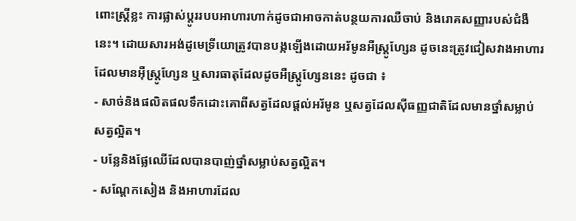ពោះស្ត្រីខ្លះ ការផ្លាស់ប្តូររបបអាហារហាក់ដូចជាអាចកាត់បន្ថយការឈឺចាប់ និងរោគសញ្ញារបស់ជំងឺនេះ។ ដោយសារអង់ដូមេទ្រីយោត្រូវបានបង្កឡើងដោយអរ័មូនអឺស្ត្រូហ្សែន ដូចនេះត្រូវជៀសវាងអាហារដែលមានអ៊ឺស្ត្រូហ្សែន ឬសារធាតុដែលដូចអឺស្ត្រូហ្សែននេះ ដូចជា ៖
- សាច់និងផលិតផលទឹកដោះគោពីសត្វដែលផ្តល់អរ័មូន ឬសត្វដែលស៊ីធញ្ញជាតិដែលមានថ្នាំសម្លាប់សត្វល្អិត។
- បន្លែនិងផ្លែឈើដែលបានបាញ់ថ្នាំសម្លាប់សត្វល្អិត។
- សណ្តែកសៀង និងអាហារដែល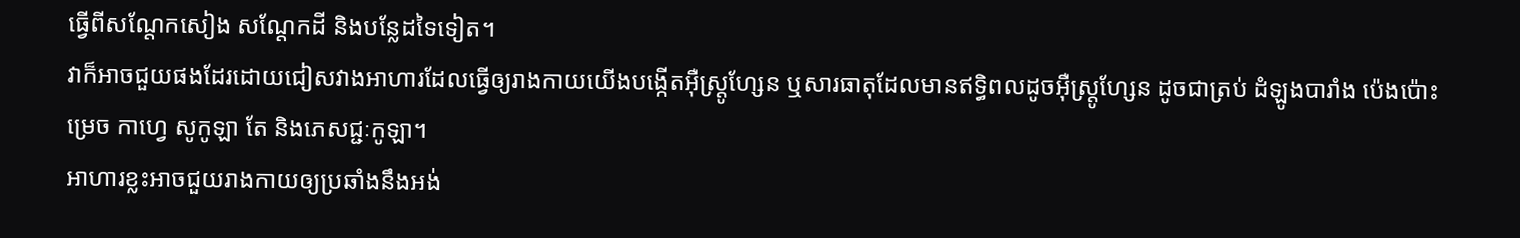ធ្វើពីសណ្តែកសៀង សណ្តែកដី និងបន្លែដទៃទៀត។
វាក៏អាចជួយផងដែរដោយជៀសវាងអាហារដែលធ្វើឲ្យរាងកាយយើងបង្កើតអ៊ឺស្ត្រូហ្សែន ឬសារធាតុដែលមានឥទ្ធិពលដូចអ៊ឺស្ត្រូហ្សែន ដូចជាត្រប់ ដំឡូងបារាំង ប៉េងប៉ោះ ម្រេច កាហ្វេ សូកូឡា តែ និងភេសជ្ជៈកូឡា។
អាហារខ្លះអាចជួយរាងកាយឲ្យប្រឆាំងនឹងអង់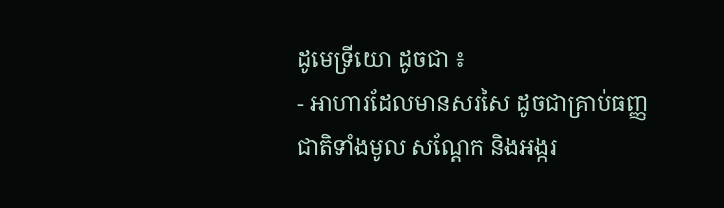ដូមេទ្រីយោ ដូចជា ៖
- អាហារដែលមានសរសៃ ដូចជាគ្រាប់ធញ្ញជាតិទាំងមូល សណ្តែក និងអង្ករ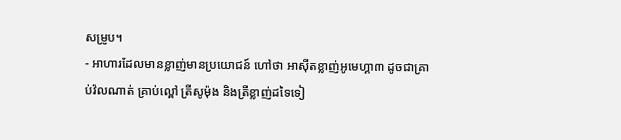សម្រូប។
- អាហារដែលមានខ្លាញ់មានប្រយោជន៍ ហៅថា អាស៊ីតខ្លាញ់អូមេហ្គា៣ ដូចជាគ្រាប់វ៉លណាត់ គ្រាប់ល្ពៅ ត្រីសូម៉ុង និងត្រីខ្លាញ់ដទៃទៀ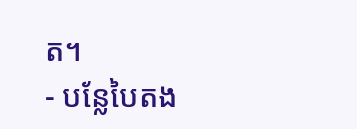ត។
- បន្លែបៃតង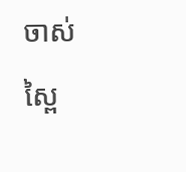ចាស់ ស្ពៃ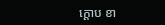ក្តោប ខា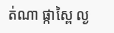ត់ណា ផ្កាស្ពៃ ល្ង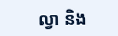ល្វា និង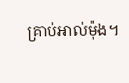គ្រាប់អាល់ម៉ុង។